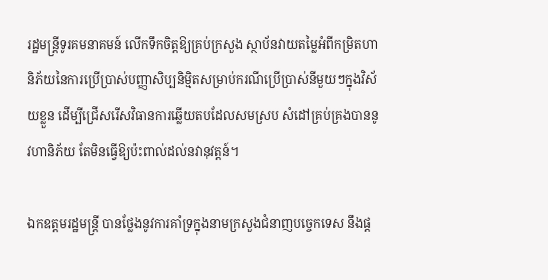រដ្ឋមន្ត្រីទូរគមនាគមន៍ លើកទឹកចិត្តឱ្យគ្រប់ក្រសួង ស្ថាប័នវាយតម្លៃអំពីកម្រិតហានិភ័យនៃការប្រើប្រាស់បញ្ញាសិប្បនិម្មិតសម្រាប់ករណីប្រើប្រាស់នីមួយៗក្នុងវិស័យខ្លួន ដើម្បីជ្រើសរើសវិធានការឆ្លើយតបដែលសមស្រប សំដៅគ្រប់គ្រងបាននូវហានិភ័យ តែមិនធ្វើឱ្យប៉ះពាល់ដល់នវានុវត្តន៍។

ឯកឧត្តមរដ្ឋមន្រ្តី បានថ្លែងនូវការគាំទ្រក្នុងនាមក្រសួងជំនាញបច្ចេកទេស នឹងផ្ដ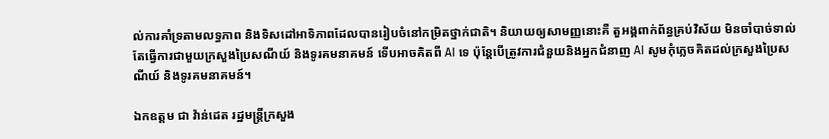ល់ការគាំទ្រតាមលទ្ធភាព និងទិសដៅអាទិភាពដែលបានរៀបចំនៅកម្រិតថ្នាក់ជាតិ។ និយាយឲ្យសាមញ្ញនោះគឺ តួអង្គពាក់ព័ន្ធគ្រប់វិស័យ មិនចាំបាច់ទាល់តែធ្វើការជាមួយក្រសួងប្រៃសណីយ៍ និងទូរគមនាគមន៍ ទើបអាចគិតពី AI ទេ ប៉ុន្តែបើត្រូវការជំនួយនិងអ្នកជំនាញ AI សូមកុំភ្លេចគិតដល់ក្រសួងប្រៃសណីយ៍ និងទូរគមនាគមន៍។

ឯកឧត្តម ជា វ៉ាន់ដេត រដ្ឋមន្ត្រីក្រសួង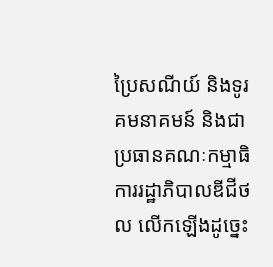ប្រៃសណីយ៍ និងទូរគមនាគមន៍ និងជាប្រធានគណៈកម្មាធិការរដ្ឋាភិបាលឌីជីថល លើកឡើងដូច្នេះ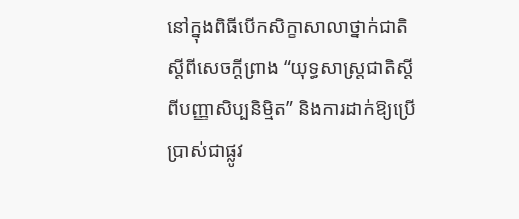នៅក្នុងពិធីបើកសិក្ខាសាលាថ្នាក់ជាតិស្ដីពីសេចក្ដីព្រាង “យុទ្ធសាស្ត្រជាតិស្ដីពីបញ្ញាសិប្បនិម្មិត” និងការដាក់ឱ្យប្រើប្រាស់ជាផ្លូវ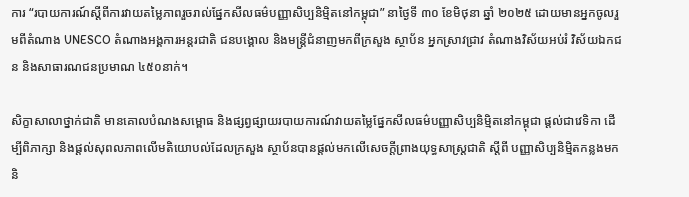ការ “របាយការណ៍ស្ដីពីការវាយតម្លៃភាពរួចរាល់ផ្នែកសីលធម៌បញ្ញាសិប្បនិម្មិតនៅកម្ពុជា” នាថ្ងៃទី ៣០ ខែមិថុនា ឆ្នាំ ២០២៥ ដោយមានអ្នកចូលរួមពីតំណាង UNESCO តំណាងអង្គការអន្តរជាតិ ជនបង្គោល និងមន្ត្រីជំនាញមកពីក្រសួង ស្ថាប័ន អ្នកស្រាវជ្រាវ តំណាងវិស័យអប់រំ វិស័យឯកជន និងសាធារណជនប្រមាណ ៤៥០នាក់។

សិក្ខាសាលាថ្នាក់ជាតិ មានគោលបំណងសម្ពោធ និងផ្សព្វផ្សាយរបាយការណ៍វាយតម្លៃផ្នែកសីលធម៌បញ្ញាសិប្បនិម្មិតនៅកម្ពុជា ផ្ដល់ជាវេទិកា ដើម្បីពិភាក្សា និងផ្ដល់សុពលភាពលើមតិយោបល់ដែលក្រសួង ស្ថាប័នបានផ្ដល់មកលើសេចក្ដីព្រាងយុទ្ធសាស្ត្រជាតិ ស្ដីពី បញ្ញាសិប្បនិម្មិតកន្លងមក និ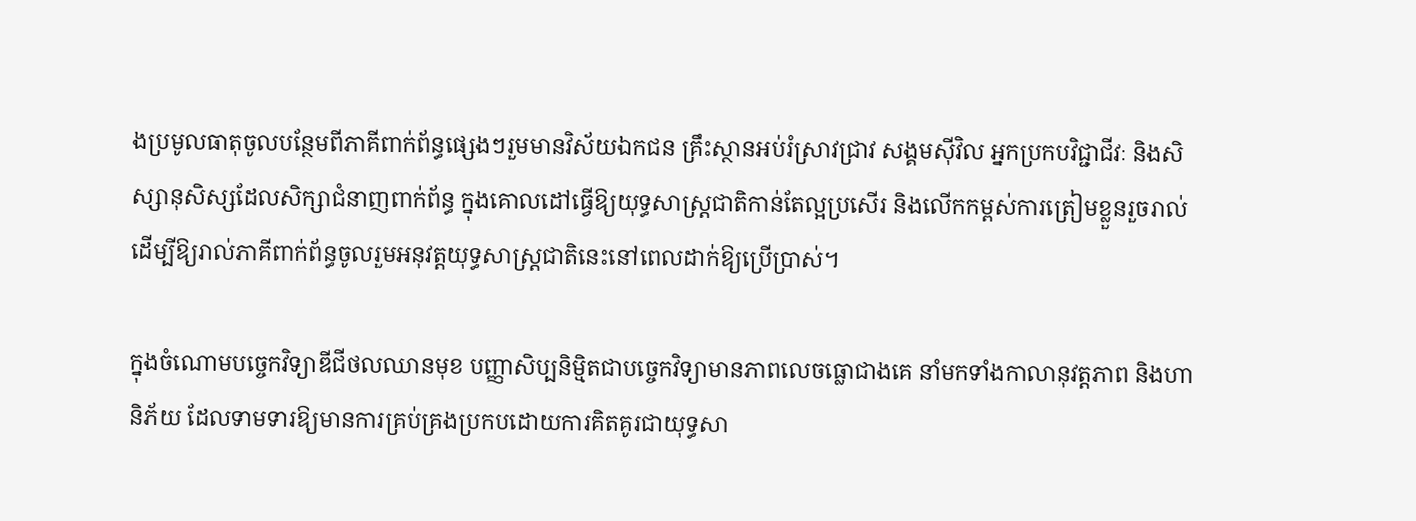ងប្រមូលធាតុចូលបន្ថែមពីភាគីពាក់ព័ន្ធផ្សេងៗរួមមានវិស័យឯកជន គ្រឹះស្ថានអប់រំស្រាវជ្រាវ សង្គមស៊ីវិល អ្នកប្រកបវិជ្ជាជីវៈ និងសិស្សានុសិស្សដែលសិក្សាជំនាញពាក់ព័ន្ធ ក្នុងគោលដៅធ្វើឱ្យយុទ្ធសាស្ត្រជាតិកាន់តែល្អប្រសើរ និងលើកកម្ពស់ការត្រៀមខ្លួនរួចរាល់ដើម្បីឱ្យរាល់ភាគីពាក់ព័ន្ធចូលរួមអនុវត្តយុទ្ធសាស្ត្រជាតិនេះនៅពេលដាក់ឱ្យប្រើប្រាស់។

ក្នុងចំណោមបច្ចេកវិទ្យាឌីជីថលឈានមុខ បញ្ញាសិប្បនិម្មិតជាបច្ចេកវិទ្យាមានភាពលេចធ្លោជាងគេ នាំមកទាំងកាលានុវត្តភាព និងហានិភ័យ ដែលទាមទារឱ្យមានការគ្រប់គ្រងប្រកបដោយការគិតគូរជាយុទ្ធសា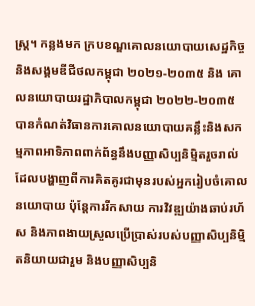ស្ត្រ។ កន្លងមក ក្របខណ្ឌគោលនយោបាយសេដ្ឋកិច្ច និងសង្គមឌីជីថលកម្ពុជា ២០២១-២០៣៥ និង គោលនយោបាយរដ្ឋាភិបាលកម្ពុជា ២០២២-២០៣៥ បានកំណត់វិធានការគោលនយោបាយគន្លឹះនិងសកម្មភាពអាទិភាពពាក់ព័ន្ធនឹងបញ្ញាសិប្បនិម្មិតរួចរាល់ ដែលបង្ហាញពីការគិតគូរជាមុនរបស់អ្នករៀបចំគោលនយោបាយ ប៉ុន្តែការរីកសាយ ការវិវឌ្ឍយ៉ាងឆាប់រហ័ស និងភាពងាយស្រួលប្រើប្រាស់របស់បញ្ញាសិប្បនិម្មិតនិយាយជារួម និងបញ្ញាសិប្បនិ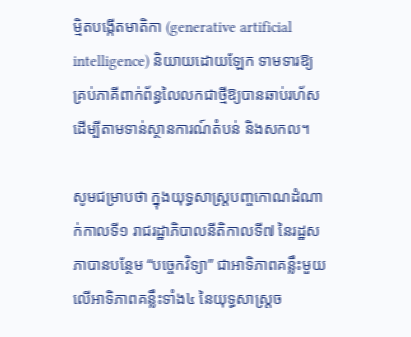ម្មិតបង្កើតមាតិកា (generative artificial intelligence) និយាយដោយឡែក ទាមទារឱ្យគ្រប់ភាគីពាក់ព័ន្ធលៃលកជាថ្មីឱ្យបានឆាប់រហ័ស ដើម្បីតាមទាន់ស្ថានការណ៍តំបន់ និងសកល។

សូមជម្រាបថា ក្នុងយុទ្ធសាស្ត្របញ្ចកោណដំណាក់កាលទី១ រាជរដ្ឋាភិបាលនីតិកាលទី៧ នៃរដ្ឋសភាបានបន្ថែម “បច្ចេកវិទ្យា” ជាអាទិភាពគន្លឹះមួយ លើអាទិភាពគន្លឹះទាំង៤ នៃយុទ្ធសាស្ត្រច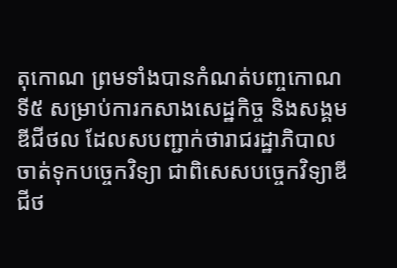តុកោណ ព្រមទាំងបានកំណត់បញ្ចកោណទី៥ សម្រាប់ការកសាងសេដ្ឋកិច្ច និងសង្គមឌីជីថល ដែលសបញ្ជាក់ថារាជរដ្ឋាភិបាលចាត់ទុកបច្ចេកវិទ្យា ជាពិសេសបច្ចេកវិទ្យាឌីជីថ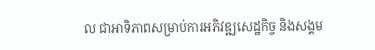ល ជាអាទិភាពសម្រាប់ការអភិវឌ្ឍសេដ្ឋកិច្ច និងសង្គម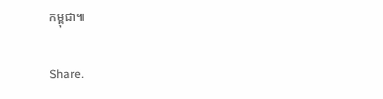កម្ពុជា៕

Share.